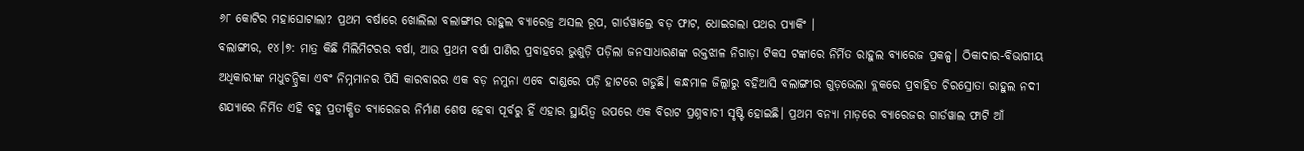୬୮ କୋଟିର ମହାଘୋଟାଲା? ପ୍ରଥମ ବର୍ଷାରେ ଖୋଲିଲା ବଲାଙ୍ଗୀର ରାହୁଲ ବ୍ୟାରେଜ୍ର ଅସଲ ରୂପ, ଗାର୍ଡୱାଲ୍ରେ ବଡ଼ ଫାଟ, ଧୋଇଗଲା ପଥର ପ୍ୟାକିଂ ।
ବଲାଙ୍ଗୀର, ୧୪।୭: ମାତ୍ର କିଛି ମିଲିମିଟରର ବର୍ଷା, ଆଉ ପ୍ରଥମ ବର୍ଷା ପାଣିର ପ୍ରବାହରେ ଭୁଶୁଡ଼ି ପଡ଼ିଲା ଜନସାଧାରଣଙ୍କ ରକ୍ତଝାଳ ନିଗାଡ଼ା ଟିକସ ଟଙ୍କାରେ ନିର୍ମିତ ରାହୁଲ ବ୍ୟାରେଜ ପ୍ରକଳ୍ପ। ଠିକାଦାର-ବିଭାଗୀୟ ଅଧିକାରୀଙ୍କ ମଧୁଚନ୍ଦ୍ରିକା ଏବଂ ନିମ୍ନମାନର ପିସି କାରବାରର ଏକ ବଡ଼ ନମୁନା ଏବେ ଦାଣ୍ଡରେ ପଡ଼ି ହାଟରେ ଗଡୁଛି। କନ୍ଧମାଳ ଜିଲ୍ଲାରୁ ବହିଆସି ବଲାଙ୍ଗୀର ଗୁଡ଼ଭେଲା ବ୍ଲକରେ ପ୍ରବାହିତ ଚିରସ୍ରୋତା ରାହୁଲ ନଦୀ ଶଯ୍ୟାରେ ନିର୍ମିତ ଏହି ବହୁ ପ୍ରତୀକ୍ଷିତ ବ୍ୟାରେଜର ନିର୍ମାଣ ଶେଷ ହେବା ପୂର୍ବରୁ ହିଁ ଏହାର ସ୍ଥାୟିତ୍ୱ ଉପରେ ଏକ ବିରାଟ ପ୍ରଶ୍ନବାଚୀ ସୃଷ୍ଟି ହୋଇଛି। ପ୍ରଥମ ବନ୍ୟା ମାଡ଼ରେ ବ୍ୟାରେଜର ଗାର୍ଡୱାଲ ଫାଟି ଆଁ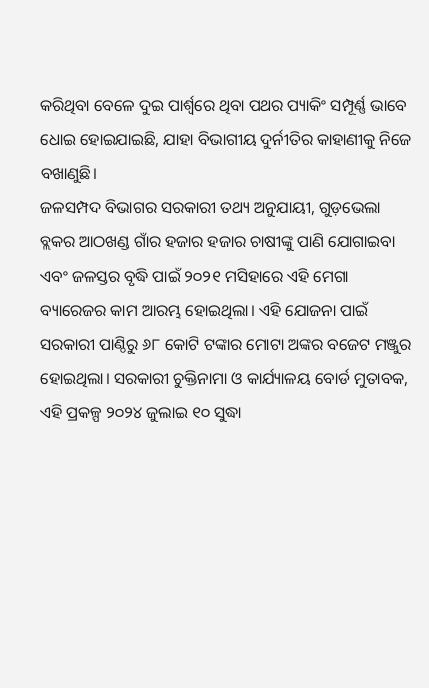କରିଥିବା ବେଳେ ଦୁଇ ପାର୍ଶ୍ୱରେ ଥିବା ପଥର ପ୍ୟାକିଂ ସମ୍ପୂର୍ଣ୍ଣ ଭାବେ ଧୋଇ ହୋଇଯାଇଛି, ଯାହା ବିଭାଗୀୟ ଦୁର୍ନୀତିର କାହାଣୀକୁ ନିଜେ ବଖାଣୁଛି।
ଜଳସମ୍ପଦ ବିଭାଗର ସରକାରୀ ତଥ୍ୟ ଅନୁଯାୟୀ, ଗୁଡ଼ଭେଲା ବ୍ଲକର ଆଠଖଣ୍ଡ ଗାଁର ହଜାର ହଜାର ଚାଷୀଙ୍କୁ ପାଣି ଯୋଗାଇବା ଏବଂ ଜଳସ୍ତର ବୃଦ୍ଧି ପାଇଁ ୨୦୨୧ ମସିହାରେ ଏହି ମେଗା ବ୍ୟାରେଜର କାମ ଆରମ୍ଭ ହୋଇଥିଲା। ଏହି ଯୋଜନା ପାଇଁ ସରକାରୀ ପାଣ୍ଠିରୁ ୬୮ କୋଟି ଟଙ୍କାର ମୋଟା ଅଙ୍କର ବଜେଟ ମଞ୍ଜୁର ହୋଇଥିଲା। ସରକାରୀ ଚୁକ୍ତିନାମା ଓ କାର୍ଯ୍ୟାଳୟ ବୋର୍ଡ ମୁତାବକ, ଏହି ପ୍ରକଳ୍ପ ୨୦୨୪ ଜୁଲାଇ ୧୦ ସୁଦ୍ଧା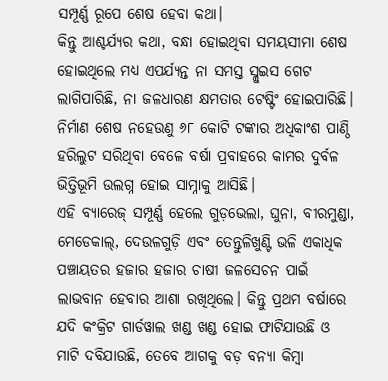ସମ୍ପୂର୍ଣ୍ଣ ରୂପେ ଶେଷ ହେବା କଥା।
କିନ୍ତୁ ଆଶ୍ଚର୍ଯ୍ୟର କଥା, ବନ୍ଧା ହୋଇଥିବା ସମୟସୀମା ଶେଷ ହୋଇଥିଲେ ମଧ୍ୟ ଏପର୍ଯ୍ୟନ୍ତ ନା ସମସ୍ତ ସ୍ଲୁଇସ ଗେଟ ଲାଗିପାରିଛି, ନା ଜଳଧାରଣ କ୍ଷମତାର ଟେଷ୍ଟିଂ ହୋଇପାରିଛି। ନିର୍ମାଣ ଶେଷ ନହେଉଣୁ ୬୮ କୋଟି ଟଙ୍କାର ଅଧିକାଂଶ ପାଣ୍ଠି ହରିଲୁଟ ସରିଥିବା ବେଳେ ବର୍ଷା ପ୍ରବାହରେ କାମର ଦୁର୍ବଳ ଭିତ୍ତିଭୂମି ଉଲଗ୍ନ ହୋଇ ସାମ୍ନାକୁ ଆସିଛି।
ଏହି ବ୍ୟାରେଜ୍ ସମ୍ପୂର୍ଣ୍ଣ ହେଲେ ଗୁଡ଼ଭେଲା, ଘୁନା, ବୀରମୁଣ୍ଡା, ମେଡେକାଲ୍, ଦେଉଳଗୁଡ଼ି ଏବଂ ତେନ୍ତୁଳିଖୁଣ୍ଟି ଭଳି ଏକାଧିକ ପଞ୍ଚାୟତର ହଜାର ହଜାର ଚାଷୀ ଜଳସେଚନ ପାଇଁ ଲାଭବାନ ହେବାର ଆଶା ରଖିଥିଲେ। କିନ୍ତୁ ପ୍ରଥମ ବର୍ଷାରେ ଯଦି କଂକ୍ରିଟ ଗାର୍ଡୱାଲ ଖଣ୍ଡ ଖଣ୍ଡ ହୋଇ ଫାଟିଯାଉଛି ଓ ମାଟି ଦବିଯାଉଛି, ତେବେ ଆଗକୁ ବଡ଼ ବନ୍ୟା କିମ୍ବା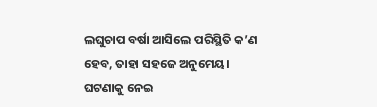ଲଘୁଚାପ ବର୍ଷା ଆସିଲେ ପରିସ୍ଥିତି କ’ଣ ହେବ, ତାହା ସହଜେ ଅନୁମେୟ।
ଘଟଣାକୁ ନେଇ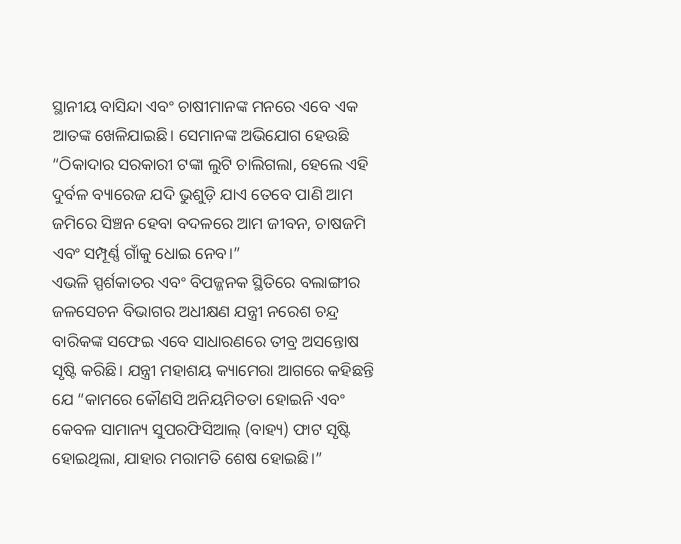ସ୍ଥାନୀୟ ବାସିନ୍ଦା ଏବଂ ଚାଷୀମାନଙ୍କ ମନରେ ଏବେ ଏକ ଆତଙ୍କ ଖେଳିଯାଇଛି। ସେମାନଙ୍କ ଅଭିଯୋଗ ହେଉଛି “ଠିକାଦାର ସରକାରୀ ଟଙ୍କା ଲୁଟି ଚାଲିଗଲା, ହେଲେ ଏହି ଦୁର୍ବଳ ବ୍ୟାରେଜ ଯଦି ଭୁଶୁଡ଼ି ଯାଏ ତେବେ ପାଣି ଆମ ଜମିରେ ସିଞ୍ଚନ ହେବା ବଦଳରେ ଆମ ଜୀବନ, ଚାଷଜମି ଏବଂ ସମ୍ପୂର୍ଣ୍ଣ ଗାଁକୁ ଧୋଇ ନେବ।”
ଏଭଳି ସ୍ପର୍ଶକାତର ଏବଂ ବିପଜ୍ଜନକ ସ୍ଥିତିରେ ବଲାଙ୍ଗୀର ଜଳସେଚନ ବିଭାଗର ଅଧୀକ୍ଷଣ ଯନ୍ତ୍ରୀ ନରେଶ ଚନ୍ଦ୍ର ବାରିକଙ୍କ ସଫେଇ ଏବେ ସାଧାରଣରେ ତୀବ୍ର ଅସନ୍ତୋଷ ସୃଷ୍ଟି କରିଛି। ଯନ୍ତ୍ରୀ ମହାଶୟ କ୍ୟାମେରା ଆଗରେ କହିଛନ୍ତି ଯେ “କାମରେ କୌଣସି ଅନିୟମିତତା ହୋଇନି ଏବଂ କେବଳ ସାମାନ୍ୟ ସୁପରଫିସିଆଲ୍ (ବାହ୍ୟ) ଫାଟ ସୃଷ୍ଟି ହୋଇଥିଲା, ଯାହାର ମରାମତି ଶେଷ ହୋଇଛି।”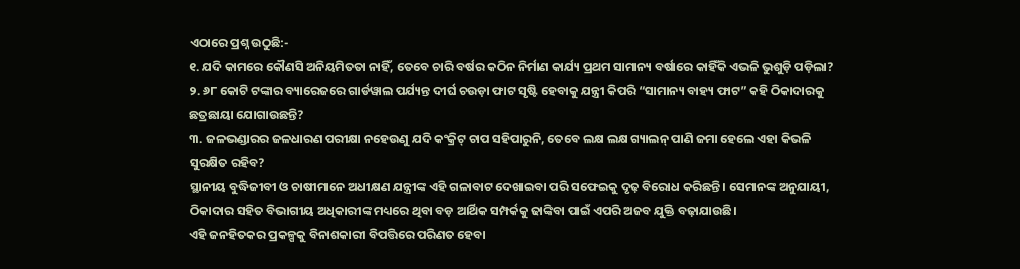ଏଠାରେ ପ୍ରଶ୍ନ ଉଠୁଛି:-
୧. ଯଦି କାମରେ କୌଣସି ଅନିୟମିତତା ନାହିଁ, ତେବେ ଚାରି ବର୍ଷର କଠିନ ନିର୍ମାଣ କାର୍ଯ୍ୟ ପ୍ରଥମ ସାମାନ୍ୟ ବର୍ଷାରେ କାହିଁକି ଏଭଳି ଭୁଶୁଡ଼ି ପଡ଼ିଲା?
୨. ୬୮ କୋଟି ଟଙ୍କାର ବ୍ୟାରେଜରେ ଗାର୍ଡୱାଲ ପର୍ଯ୍ୟନ୍ତ ଦୀର୍ଘ ଚଉଡ଼ା ଫାଟ ସୃଷ୍ଟି ହେବାକୁ ଯନ୍ତ୍ରୀ କିପରି “ସାମାନ୍ୟ ବାହ୍ୟ ଫାଟ” କହି ଠିକାଦାରକୁ ଛତ୍ରଛାୟା ଯୋଗାଉଛନ୍ତି?
୩. ଜଳଭଣ୍ଡାରର ଜଳଧାରଣ ପରୀକ୍ଷା ନହେଉଣୁ ଯଦି କଂକ୍ରିଟ୍ ଚାପ ସହିପାରୁନି, ତେବେ ଲକ୍ଷ ଲକ୍ଷ ଗ୍ୟାଲନ୍ ପାଣି ଜମା ହେଲେ ଏହା କିଭଳି ସୁରକ୍ଷିତ ରହିବ?
ସ୍ଥାନୀୟ ବୁଦ୍ଧିଜୀବୀ ଓ ଚାଷୀମାନେ ଅଧୀକ୍ଷଣ ଯନ୍ତ୍ରୀଙ୍କ ଏହି ଗଳାବାଟ ଦେଖାଇବା ପରି ସଫେଇକୁ ଦୃଢ଼ ବିରୋଧ କରିଛନ୍ତି। ସେମାନଙ୍କ ଅନୁଯାୟୀ, ଠିକାଦାର ସହିତ ବିଭାଗୀୟ ଅଧିକାରୀଙ୍କ ମଧ୍ୟରେ ଥିବା ବଡ଼ ଆର୍ଥିକ ସମ୍ପର୍କକୁ ଢାଙ୍କିବା ପାଇଁ ଏପରି ଅଜବ ଯୁକ୍ତି ବଢ଼ାଯାଉଛି।
ଏହି ଜନହିତକର ପ୍ରକଳ୍ପକୁ ବିନାଶକାରୀ ବିପତ୍ତିରେ ପରିଣତ ହେବା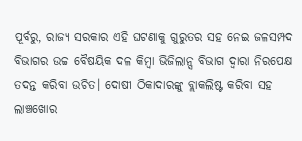ପୂର୍ବରୁ, ରାଜ୍ୟ ସରକାର ଏହି ଘଟଣାକୁ ଗୁରୁତର ସହ ନେଇ ଜଳସମ୍ପଦ ବିଭାଗର ଉଚ୍ଚ ବୈଷୟିକ ଦଳ କିମ୍ବା ଭିଜିଲାନ୍ସ ବିଭାଗ ଦ୍ୱାରା ନିରପେକ୍ଷ ତଦନ୍ତ କରିବା ଉଚିତ। ଦୋଷୀ ଠିକାଦାରଙ୍କୁ ବ୍ଲାକଲିଷ୍ଟ କରିବା ସହ ଲାଞ୍ଚଖୋର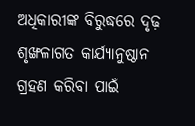ଅଧିକାରୀଙ୍କ ବିରୁଦ୍ଧରେ ଦୃଢ଼ ଶୃଙ୍ଖଳାଗତ କାର୍ଯ୍ୟାନୁଷ୍ଠାନ ଗ୍ରହଣ କରିବା ପାଇଁ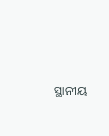ସ୍ଥାନୀୟ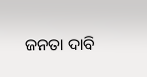ଜନତା ଦାବି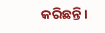କରିଛନ୍ତି।